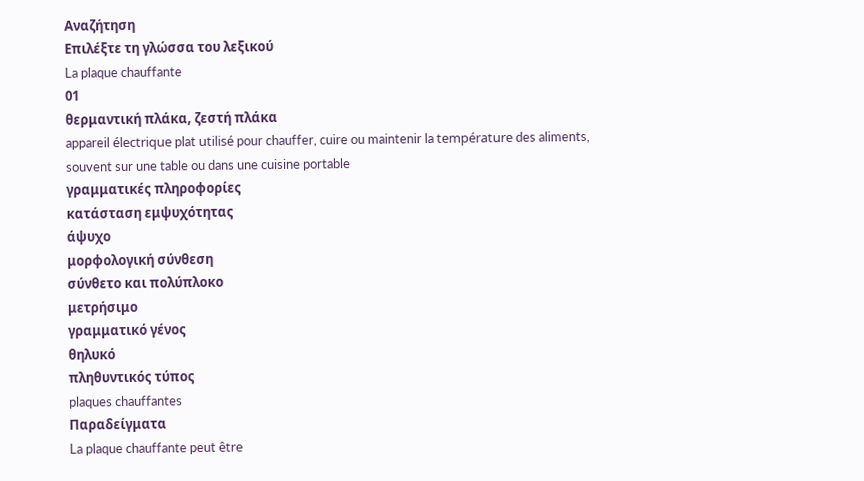Αναζήτηση
Επιλέξτε τη γλώσσα του λεξικού
La plaque chauffante
01
θερμαντική πλάκα, ζεστή πλάκα
appareil électrique plat utilisé pour chauffer, cuire ou maintenir la température des aliments, souvent sur une table ou dans une cuisine portable
γραμματικές πληροφορίες
κατάσταση εμψυχότητας
άψυχο
μορφολογική σύνθεση
σύνθετο και πολύπλοκο
μετρήσιμο
γραμματικό γένος
θηλυκό
πληθυντικός τύπος
plaques chauffantes
Παραδείγματα
La plaque chauffante peut être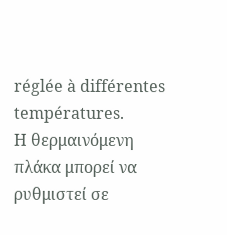réglée à différentes températures.
Η θερμαινόμενη πλάκα μπορεί να ρυθμιστεί σε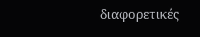διαφορετικές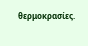θερμοκρασίες.